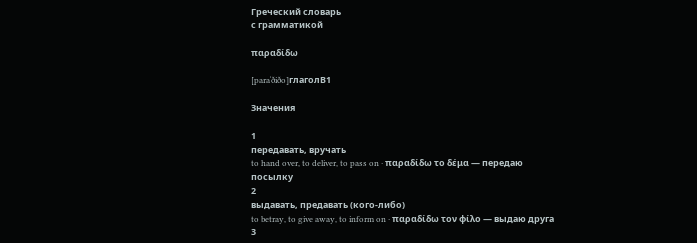Греческий словарь
с грамматикой

παραδίδω

[paraˈðiðo]глаголB1

Значения

1
передавать, вручать
to hand over, to deliver, to pass on · παραδίδω το δέμα — передаю посылку
2
выдавать, предавать (кого-либо)
to betray, to give away, to inform on · παραδίδω τον φίλο — выдаю друга
3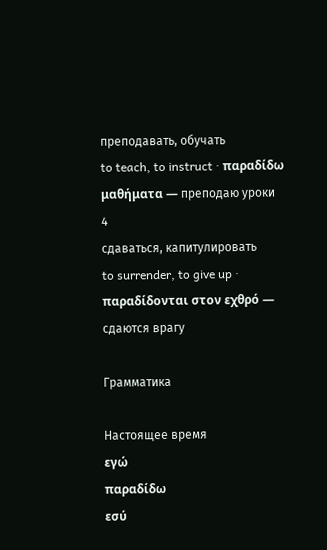преподавать, обучать
to teach, to instruct · παραδίδω μαθήματα — преподаю уроки
4
сдаваться, капитулировать
to surrender, to give up · παραδίδονται στον εχθρό — сдаются врагу

Грамматика

Настоящее время
εγώ
παραδίδω
εσύ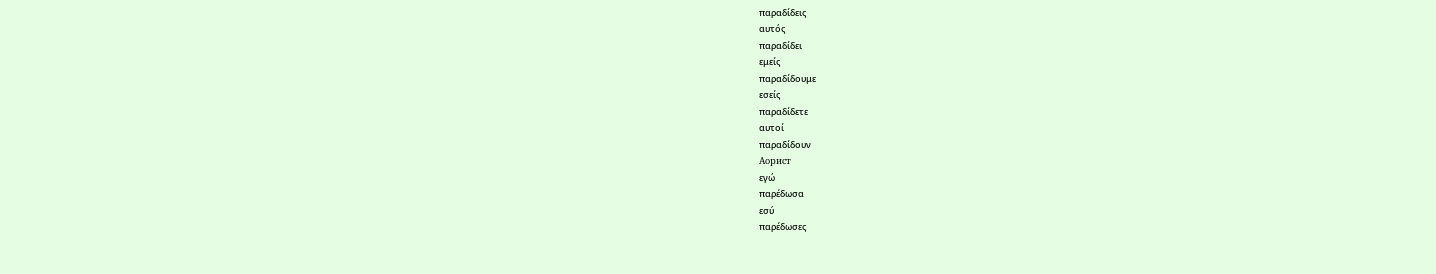παραδίδεις
αυτός
παραδίδει
εμείς
παραδίδουμε
εσείς
παραδίδετε
αυτοί
παραδίδουν
Аорист
εγώ
παρέδωσα
εσύ
παρέδωσες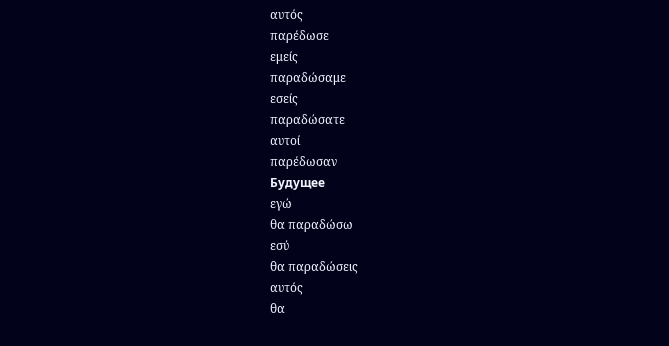αυτός
παρέδωσε
εμείς
παραδώσαμε
εσείς
παραδώσατε
αυτοί
παρέδωσαν
Будущее
εγώ
θα παραδώσω
εσύ
θα παραδώσεις
αυτός
θα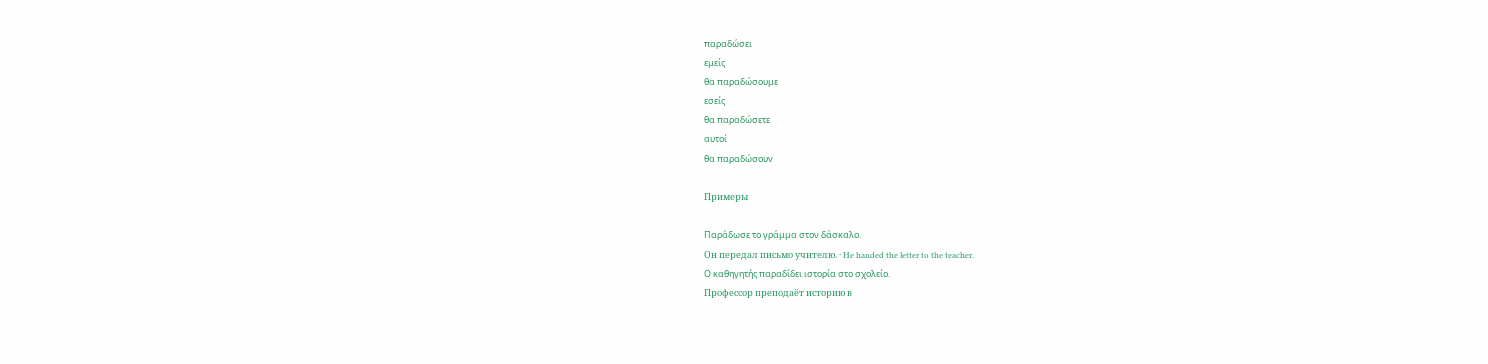παραδώσει
εμείς
θα παραδώσουμε
εσείς
θα παραδώσετε
αυτοί
θα παραδώσουν

Примеры

Παράδωσε το γράμμα στον δάσκαλο.
Он передал письмо учителю. · He handed the letter to the teacher.
Ο καθηγητής παραδίδει ιστορία στο σχολείο.
Профессор преподаёт историю в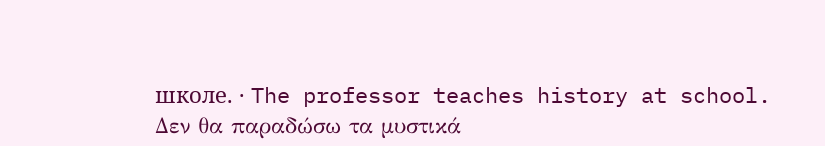школе. · The professor teaches history at school.
Δεν θα παραδώσω τα μυστικά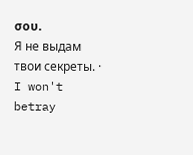σου.
Я не выдам твои секреты. · I won't betray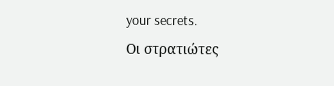your secrets.
Οι στρατιώτες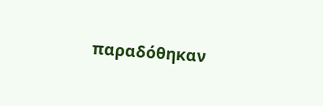παραδόθηκαν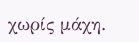χωρίς μάχη.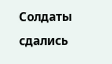Солдаты сдались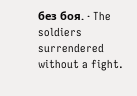без боя. · The soldiers surrendered without a fight.